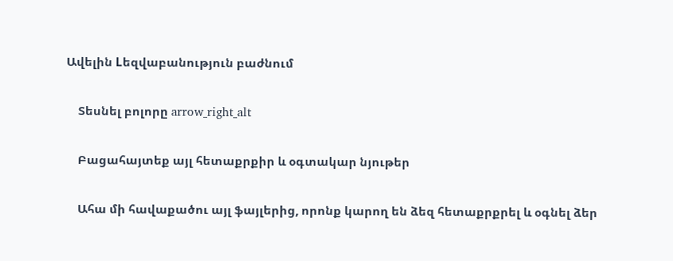Ավելին Lեզվաբանություն բաժնում

    Տեսնել բոլորը arrow_right_alt

    Բացահայտեք այլ հետաքրքիր և օգտակար նյութեր

    Ահա մի հավաքածու այլ ֆայլերից, որոնք կարող են ձեզ հետաքրքրել և օգնել ձեր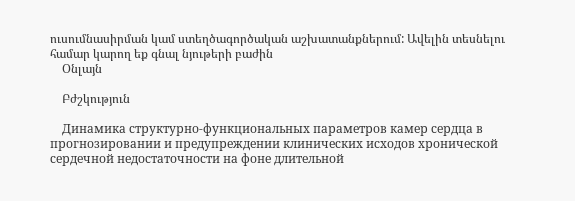ուսումնասիրման կամ ստեղծագործական աշխատանքներում: Ավելին տեսնելու համար կարող եք գնալ նյութերի բաժին
    Օնլայն

    Բժշկություն

    Динамика структурно-функциональных параметров камер сердца в прогнозировании и предупреждении клинических исходов хронической сердечной недостаточности на фоне длительной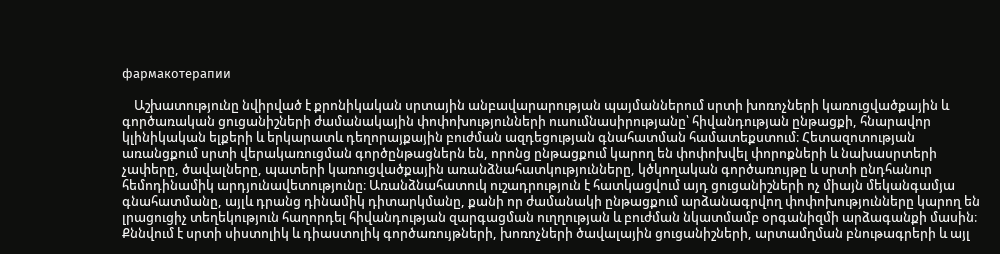фармакотерапии

    Աշխատությունը նվիրված է քրոնիկական սրտային անբավարարության պայմաններում սրտի խոռոչների կառուցվածքային և գործառական ցուցանիշների ժամանակային փոփոխությունների ուսումնասիրությանը՝ հիվանդության ընթացքի, հնարավոր կլինիկական ելքերի և երկարատև դեղորայքային բուժման ազդեցության գնահատման համատեքստում։ Հետազոտության առանցքում սրտի վերակառուցման գործընթացներն են, որոնց ընթացքում կարող են փոփոխվել փորոքների և նախասրտերի չափերը, ծավալները, պատերի կառուցվածքային առանձնահատկությունները, կծկողական գործառույթը և սրտի ընդհանուր հեմոդինամիկ արդյունավետությունը։ Առանձնահատուկ ուշադրություն է հատկացվում այդ ցուցանիշների ոչ միայն մեկանգամյա գնահատմանը, այլև դրանց դինամիկ դիտարկմանը, քանի որ ժամանակի ընթացքում արձանագրվող փոփոխությունները կարող են լրացուցիչ տեղեկություն հաղորդել հիվանդության զարգացման ուղղության և բուժման նկատմամբ օրգանիզմի արձագանքի մասին։ Քննվում է սրտի սիստոլիկ և դիաստոլիկ գործառույթների, խոռոչների ծավալային ցուցանիշների, արտամղման բնութագրերի և այլ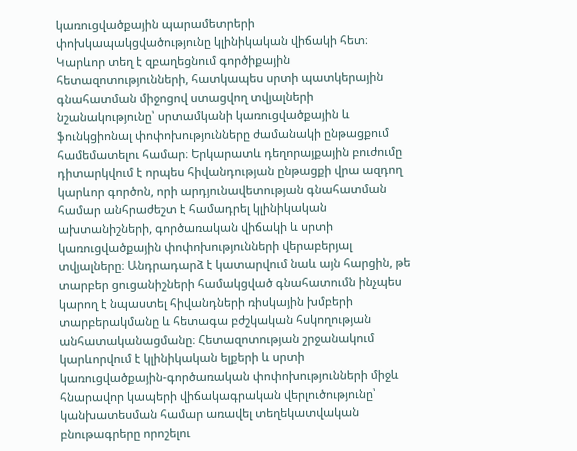կառուցվածքային պարամետրերի փոխկապակցվածությունը կլինիկական վիճակի հետ։ Կարևոր տեղ է զբաղեցնում գործիքային հետազոտությունների, հատկապես սրտի պատկերային գնահատման միջոցով ստացվող տվյալների նշանակությունը՝ սրտամկանի կառուցվածքային և ֆունկցիոնալ փոփոխությունները ժամանակի ընթացքում համեմատելու համար։ Երկարատև դեղորայքային բուժումը դիտարկվում է որպես հիվանդության ընթացքի վրա ազդող կարևոր գործոն, որի արդյունավետության գնահատման համար անհրաժեշտ է համադրել կլինիկական ախտանիշների, գործառական վիճակի և սրտի կառուցվածքային փոփոխությունների վերաբերյալ տվյալները։ Անդրադարձ է կատարվում նաև այն հարցին, թե տարբեր ցուցանիշների համակցված գնահատումն ինչպես կարող է նպաստել հիվանդների ռիսկային խմբերի տարբերակմանը և հետագա բժշկական հսկողության անհատականացմանը։ Հետազոտության շրջանակում կարևորվում է կլինիկական ելքերի և սրտի կառուցվածքային-գործառական փոփոխությունների միջև հնարավոր կապերի վիճակագրական վերլուծությունը՝ կանխատեսման համար առավել տեղեկատվական բնութագրերը որոշելու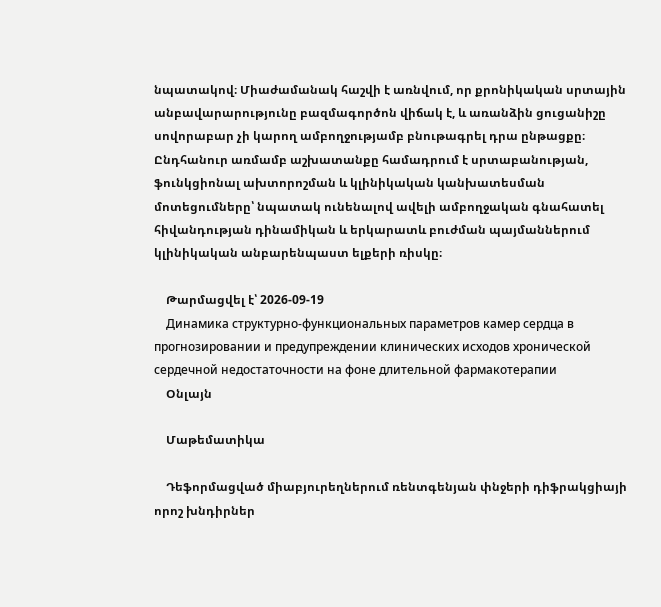նպատակով։ Միաժամանակ հաշվի է առնվում, որ քրոնիկական սրտային անբավարարությունը բազմագործոն վիճակ է, և առանձին ցուցանիշը սովորաբար չի կարող ամբողջությամբ բնութագրել դրա ընթացքը։ Ընդհանուր առմամբ աշխատանքը համադրում է սրտաբանության, ֆունկցիոնալ ախտորոշման և կլինիկական կանխատեսման մոտեցումները՝ նպատակ ունենալով ավելի ամբողջական գնահատել հիվանդության դինամիկան և երկարատև բուժման պայմաններում կլինիկական անբարենպաստ ելքերի ռիսկը։

    Թարմացվել է՝ 2026-09-19
    Динамика структурно-функциональных параметров камер сердца в прогнозировании и предупреждении клинических исходов хронической сердечной недостаточности на фоне длительной фармакотерапии
    Օնլայն

    Մաթեմատիկա

    Դեֆորմացված միաբյուրեղներում ռենտգենյան փնջերի դիֆրակցիայի որոշ խնդիրներ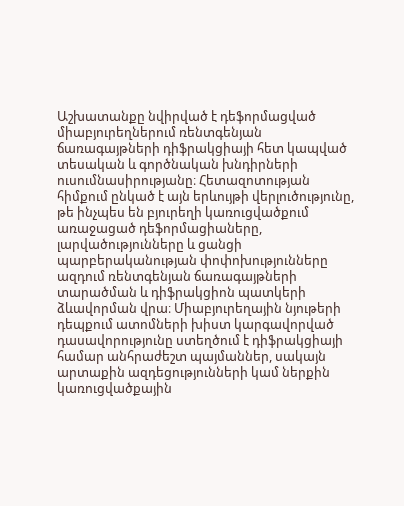Աշխատանքը նվիրված է դեֆորմացված միաբյուրեղներում ռենտգենյան ճառագայթների դիֆրակցիայի հետ կապված տեսական և գործնական խնդիրների ուսումնասիրությանը։ Հետազոտության հիմքում ընկած է այն երևույթի վերլուծությունը, թե ինչպես են բյուրեղի կառուցվածքում առաջացած դեֆորմացիաները, լարվածությունները և ցանցի պարբերականության փոփոխությունները ազդում ռենտգենյան ճառագայթների տարածման և դիֆրակցիոն պատկերի ձևավորման վրա։ Միաբյուրեղային նյութերի դեպքում ատոմների խիստ կարգավորված դասավորությունը ստեղծում է դիֆրակցիայի համար անհրաժեշտ պայմաններ, սակայն արտաքին ազդեցությունների կամ ներքին կառուցվածքային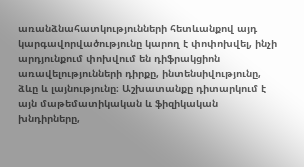առանձնահատկությունների հետևանքով այդ կարգավորվածությունը կարող է փոփոխվել, ինչի արդյունքում փոխվում են դիֆրակցիոն առավելությունների դիրքը, ինտենսիվությունը, ձևը և լայնությունը։ Աշխատանքը դիտարկում է այն մաթեմատիկական և ֆիզիկական խնդիրները,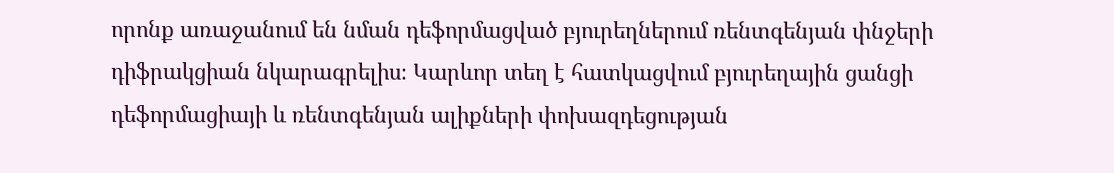որոնք առաջանում են նման դեֆորմացված բյուրեղներում ռենտգենյան փնջերի դիֆրակցիան նկարագրելիս։ Կարևոր տեղ է հատկացվում բյուրեղային ցանցի դեֆորմացիայի և ռենտգենյան ալիքների փոխազդեցության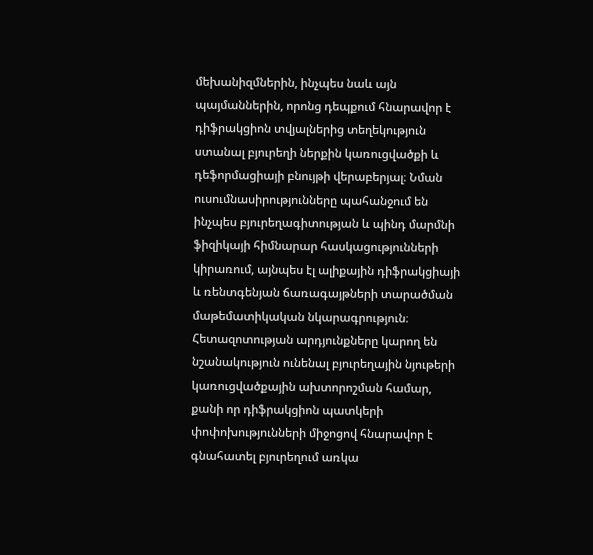մեխանիզմներին, ինչպես նաև այն պայմաններին, որոնց դեպքում հնարավոր է դիֆրակցիոն տվյալներից տեղեկություն ստանալ բյուրեղի ներքին կառուցվածքի և դեֆորմացիայի բնույթի վերաբերյալ։ Նման ուսումնասիրությունները պահանջում են ինչպես բյուրեղագիտության և պինդ մարմնի ֆիզիկայի հիմնարար հասկացությունների կիրառում, այնպես էլ ալիքային դիֆրակցիայի և ռենտգենյան ճառագայթների տարածման մաթեմատիկական նկարագրություն։ Հետազոտության արդյունքները կարող են նշանակություն ունենալ բյուրեղային նյութերի կառուցվածքային ախտորոշման համար, քանի որ դիֆրակցիոն պատկերի փոփոխությունների միջոցով հնարավոր է գնահատել բյուրեղում առկա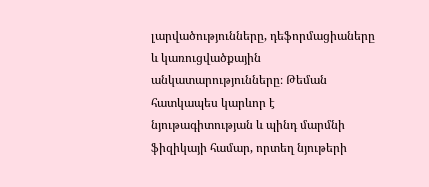լարվածությունները, դեֆորմացիաները և կառուցվածքային անկատարությունները։ Թեման հատկապես կարևոր է նյութագիտության և պինդ մարմնի ֆիզիկայի համար, որտեղ նյութերի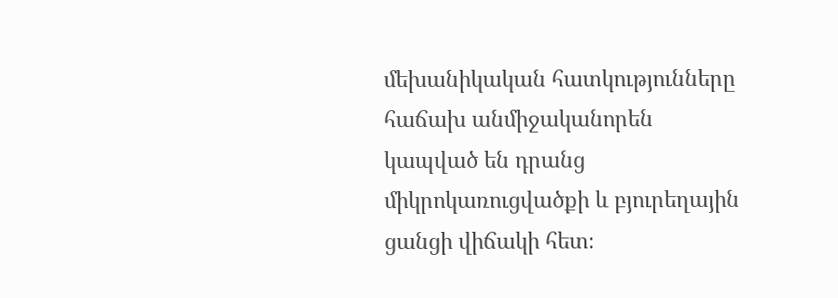մեխանիկական հատկությունները հաճախ անմիջականորեն կապված են դրանց միկրոկառուցվածքի և բյուրեղային ցանցի վիճակի հետ։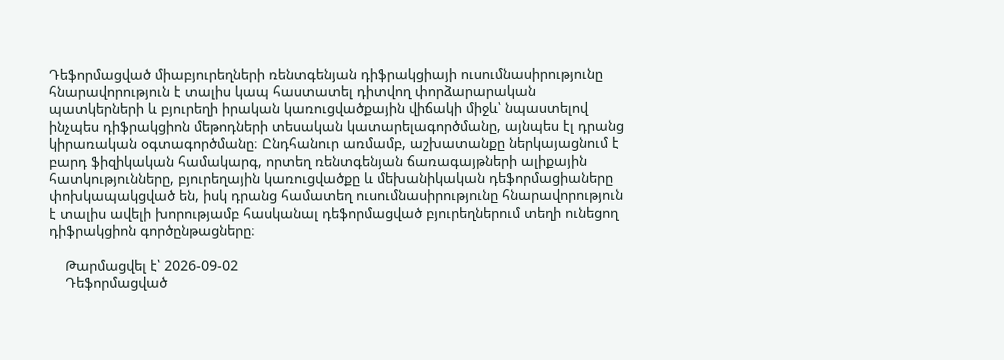Դեֆորմացված միաբյուրեղների ռենտգենյան դիֆրակցիայի ուսումնասիրությունը հնարավորություն է տալիս կապ հաստատել դիտվող փորձարարական պատկերների և բյուրեղի իրական կառուցվածքային վիճակի միջև՝ նպաստելով ինչպես դիֆրակցիոն մեթոդների տեսական կատարելագործմանը, այնպես էլ դրանց կիրառական օգտագործմանը։ Ընդհանուր առմամբ, աշխատանքը ներկայացնում է բարդ ֆիզիկական համակարգ, որտեղ ռենտգենյան ճառագայթների ալիքային հատկությունները, բյուրեղային կառուցվածքը և մեխանիկական դեֆորմացիաները փոխկապակցված են, իսկ դրանց համատեղ ուսումնասիրությունը հնարավորություն է տալիս ավելի խորությամբ հասկանալ դեֆորմացված բյուրեղներում տեղի ունեցող դիֆրակցիոն գործընթացները։

    Թարմացվել է՝ 2026-09-02
    Դեֆորմացված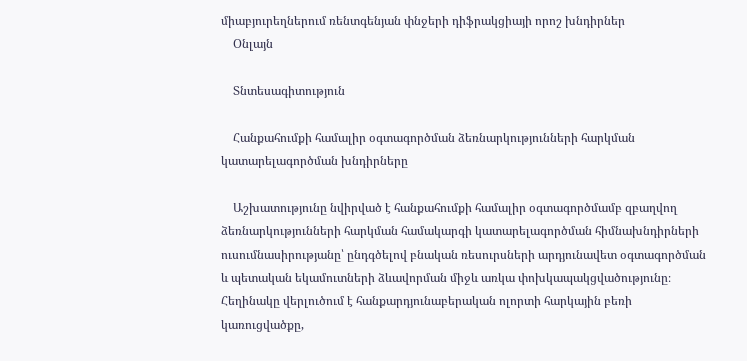միաբյուրեղներում ռենտգենյան փնջերի դիֆրակցիայի որոշ խնդիրներ
    Օնլայն

    Տնտեսագիտություն

    Հանքահումքի համալիր օգտագործման ձեռնարկությունների հարկման կատարելագործման խնդիրները

    Աշխատությունը նվիրված է հանքահումքի համալիր օգտագործմամբ զբաղվող ձեռնարկությունների հարկման համակարգի կատարելագործման հիմնախնդիրների ուսումնասիրությանը՝ ընդգծելով բնական ռեսուրսների արդյունավետ օգտագործման և պետական եկամուտների ձևավորման միջև առկա փոխկապակցվածությունը։ Հեղինակը վերլուծում է հանքարդյունաբերական ոլորտի հարկային բեռի կառուցվածքը,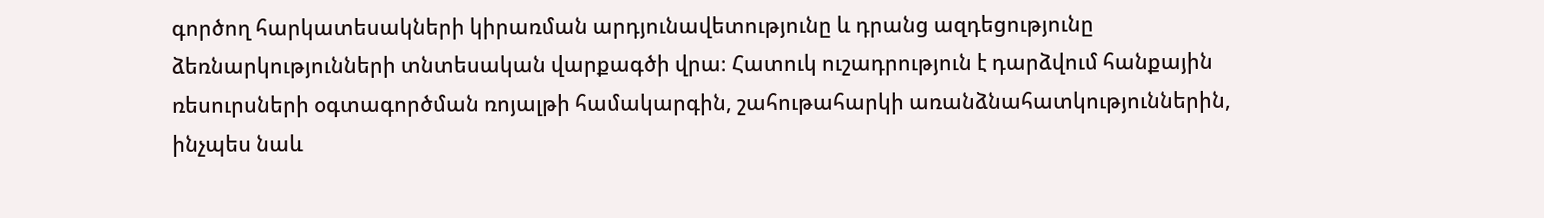գործող հարկատեսակների կիրառման արդյունավետությունը և դրանց ազդեցությունը ձեռնարկությունների տնտեսական վարքագծի վրա։ Հատուկ ուշադրություն է դարձվում հանքային ռեսուրսների օգտագործման ռոյալթի համակարգին, շահութահարկի առանձնահատկություններին, ինչպես նաև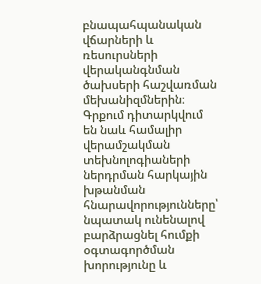բնապահպանական վճարների և ռեսուրսների վերականգնման ծախսերի հաշվառման մեխանիզմներին։ Գրքում դիտարկվում են նաև համալիր վերամշակման տեխնոլոգիաների ներդրման հարկային խթանման հնարավորությունները՝ նպատակ ունենալով բարձրացնել հումքի օգտագործման խորությունը և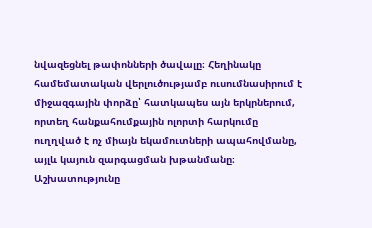նվազեցնել թափոնների ծավալը։ Հեղինակը համեմատական վերլուծությամբ ուսումնասիրում է միջազգային փորձը՝ հատկապես այն երկրներում, որտեղ հանքահումքային ոլորտի հարկումը ուղղված է ոչ միայն եկամուտների ապահովմանը, այլև կայուն զարգացման խթանմանը։ Աշխատությունը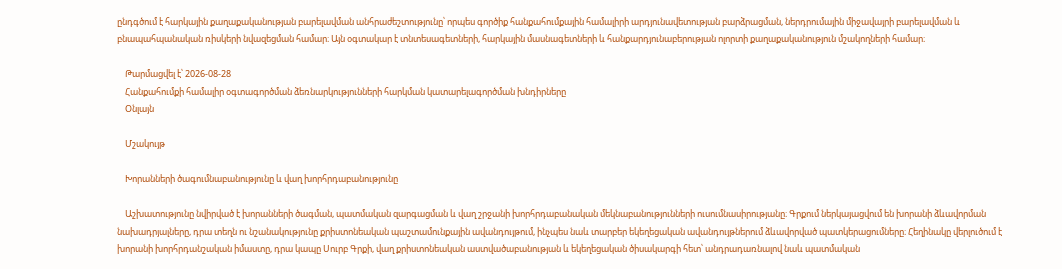ընդգծում է հարկային քաղաքականության բարելավման անհրաժեշտությունը՝ որպես գործիք հանքահումքային համալիրի արդյունավետության բարձրացման, ներդրումային միջավայրի բարելավման և բնապահպանական ռիսկերի նվազեցման համար։ Այն օգտակար է տնտեսագետների, հարկային մասնագետների և հանքարդյունաբերության ոլորտի քաղաքականություն մշակողների համար։

    Թարմացվել է՝ 2026-08-28
    Հանքահումքի համալիր օգտագործման ձեռնարկությունների հարկման կատարելագործման խնդիրները
    Օնլայն

    Մշակույթ

    Խորանների ծագումնաբանությունը և վաղ խորհրդաբանությունը

    Աշխատությունը նվիրված է խորանների ծագման, պատմական զարգացման և վաղ շրջանի խորհրդաբանական մեկնաբանությունների ուսումնասիրությանը։ Գրքում ներկայացվում են խորանի ձևավորման նախադրյալները, դրա տեղն ու նշանակությունը քրիստոնեական պաշտամունքային ավանդույթում, ինչպես նաև տարբեր եկեղեցական ավանդույթներում ձևավորված պատկերացումները։ Հեղինակը վերլուծում է խորանի խորհրդանշական իմաստը, դրա կապը Սուրբ Գրքի, վաղ քրիստոնեական աստվածաբանության և եկեղեցական ծիսակարգի հետ՝ անդրադառնալով նաև պատմական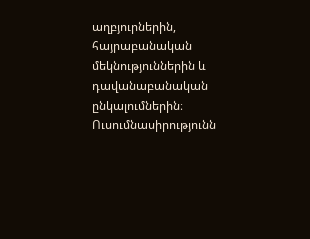աղբյուրներին, հայրաբանական մեկնություններին և դավանաբանական ընկալումներին։ Ուսումնասիրությունն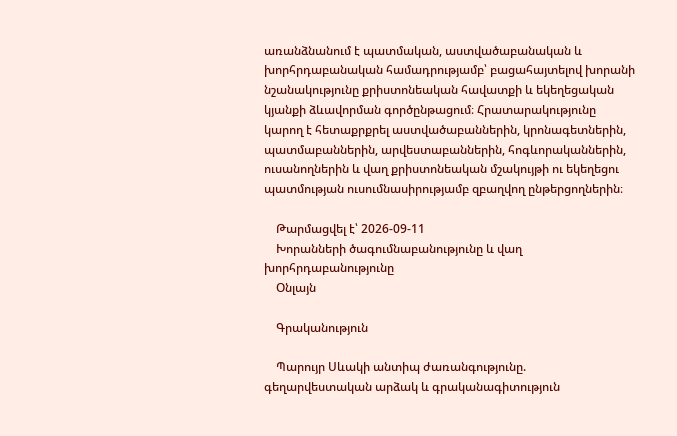առանձնանում է պատմական, աստվածաբանական և խորհրդաբանական համադրությամբ՝ բացահայտելով խորանի նշանակությունը քրիստոնեական հավատքի և եկեղեցական կյանքի ձևավորման գործընթացում։ Հրատարակությունը կարող է հետաքրքրել աստվածաբաններին, կրոնագետներին, պատմաբաններին, արվեստաբաններին, հոգևորականներին, ուսանողներին և վաղ քրիստոնեական մշակույթի ու եկեղեցու պատմության ուսումնասիրությամբ զբաղվող ընթերցողներին։

    Թարմացվել է՝ 2026-09-11
    Խորանների ծագումնաբանությունը և վաղ խորհրդաբանությունը
    Օնլայն

    Գրականություն

    Պարույր Սևակի անտիպ ժառանգությունը. գեղարվեստական արձակ և գրականագիտություն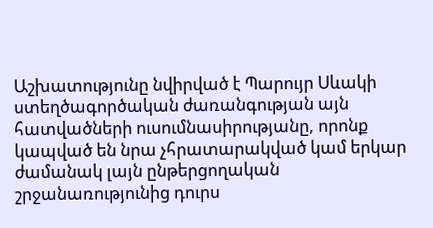Աշխատությունը նվիրված է Պարույր Սևակի ստեղծագործական ժառանգության այն հատվածների ուսումնասիրությանը, որոնք կապված են նրա չհրատարակված կամ երկար ժամանակ լայն ընթերցողական շրջանառությունից դուրս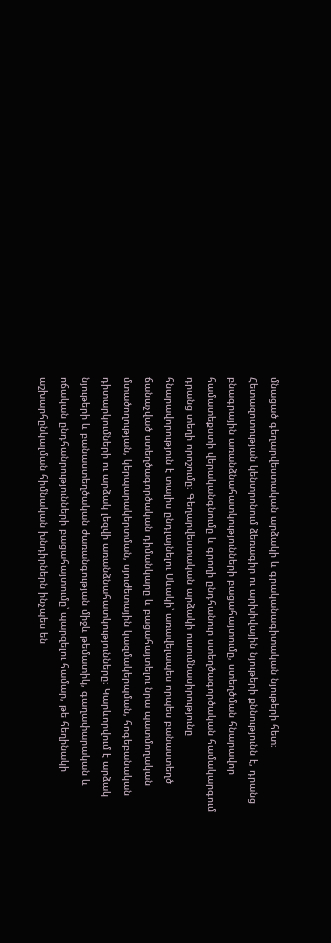մնացած գեղարվեստական արձակի և գրականագիտական նյութերի հետ։ Հետազոտության կենտրոնում ձեռագիր ու արխիվային նյութերի քննությունն է, դրանց բնագրային առանձնահատկությունների բացահայտումը, ստեղծման հնարավոր համատեքստի վերականգնումը և գրողի ընդհանուր ստեղծագործական համակարգում դրանց տեղի որոշումը։ Գեղարվեստական արձակի ուսումնասիրությունը հնարավորություն է տալիս ընդլայնելու Սևակի՝ առավելապես որպես բանաստեղծ ճանաչված ստեղծագործական դիմանկարը և բացահայտելու նրա պատմողական մտածողության, կերպարակերտման, սյուժետային կազմակերպման, հոգեբանական դիտարկումների ու արձակ լեզվի առանձնահատկությունները։ Կարևորվում է արձակ նյութերի և բանաստեղծական ժառանգության միջև թեմատիկ, գաղափարական և ոճական ընդհանրությունների բացահայտումը՝ պարզելու համար, թե հեղինակի աշխարհընկալման հիմնական խնդիրներն ինչպես են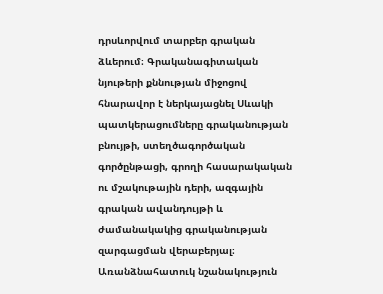դրսևորվում տարբեր գրական ձևերում։ Գրականագիտական նյութերի քննության միջոցով հնարավոր է ներկայացնել Սևակի պատկերացումները գրականության բնույթի, ստեղծագործական գործընթացի, գրողի հասարակական ու մշակութային դերի, ազգային գրական ավանդույթի և ժամանակակից գրականության զարգացման վերաբերյալ։ Առանձնահատուկ նշանակություն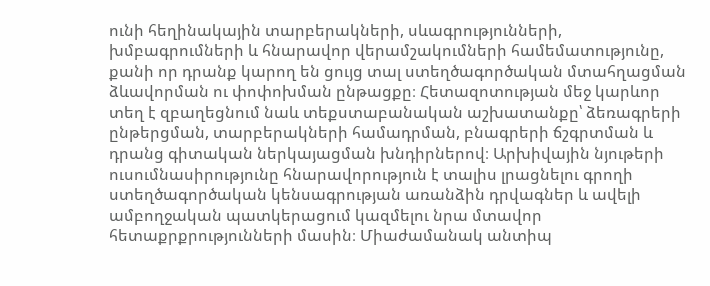ունի հեղինակային տարբերակների, սևագրությունների, խմբագրումների և հնարավոր վերամշակումների համեմատությունը, քանի որ դրանք կարող են ցույց տալ ստեղծագործական մտահղացման ձևավորման ու փոփոխման ընթացքը։ Հետազոտության մեջ կարևոր տեղ է զբաղեցնում նաև տեքստաբանական աշխատանքը՝ ձեռագրերի ընթերցման, տարբերակների համադրման, բնագրերի ճշգրտման և դրանց գիտական ներկայացման խնդիրներով։ Արխիվային նյութերի ուսումնասիրությունը հնարավորություն է տալիս լրացնելու գրողի ստեղծագործական կենսագրության առանձին դրվագներ և ավելի ամբողջական պատկերացում կազմելու նրա մտավոր հետաքրքրությունների մասին։ Միաժամանակ անտիպ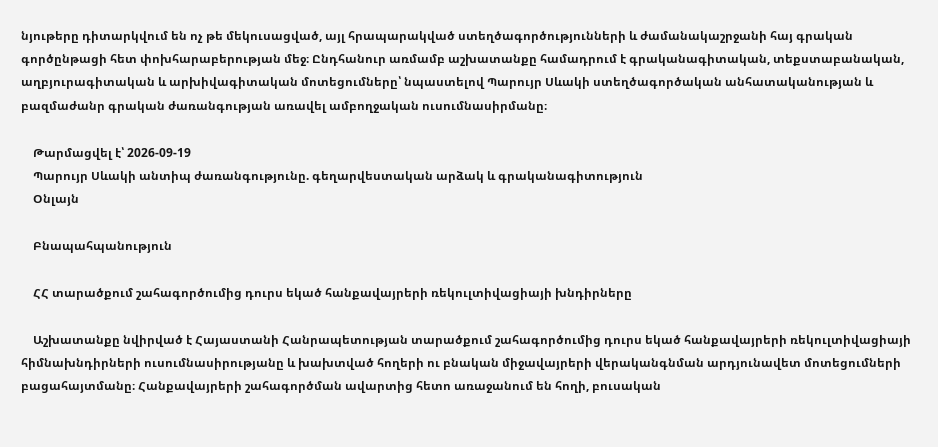նյութերը դիտարկվում են ոչ թե մեկուսացված, այլ հրապարակված ստեղծագործությունների և ժամանակաշրջանի հայ գրական գործընթացի հետ փոխհարաբերության մեջ։ Ընդհանուր առմամբ աշխատանքը համադրում է գրականագիտական, տեքստաբանական, աղբյուրագիտական և արխիվագիտական մոտեցումները՝ նպաստելով Պարույր Սևակի ստեղծագործական անհատականության և բազմաժանր գրական ժառանգության առավել ամբողջական ուսումնասիրմանը։

    Թարմացվել է՝ 2026-09-19
    Պարույր Սևակի անտիպ ժառանգությունը. գեղարվեստական արձակ և գրականագիտություն
    Օնլայն

    Բնապահպանություն

    ՀՀ տարածքում շահագործումից դուրս եկած հանքավայրերի ռեկուլտիվացիայի խնդիրները

    Աշխատանքը նվիրված է Հայաստանի Հանրապետության տարածքում շահագործումից դուրս եկած հանքավայրերի ռեկուլտիվացիայի հիմնախնդիրների ուսումնասիրությանը և խախտված հողերի ու բնական միջավայրերի վերականգնման արդյունավետ մոտեցումների բացահայտմանը։ Հանքավայրերի շահագործման ավարտից հետո առաջանում են հողի, բուսական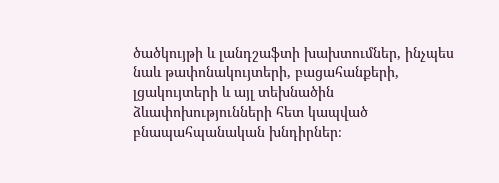ծածկույթի և լանդշաֆտի խախտումներ, ինչպես նաև թափոնակույտերի, բացահանքերի, լցակույտերի և այլ տեխնածին ձևափոխությունների հետ կապված բնապահպանական խնդիրներ։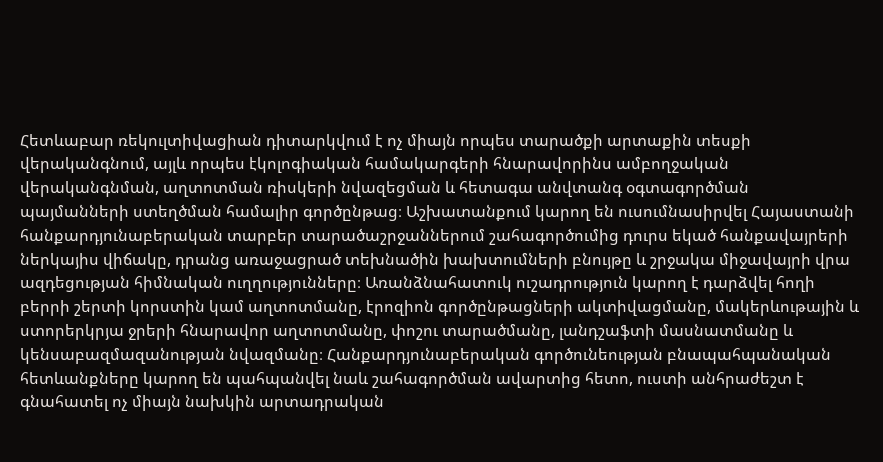Հետևաբար ռեկուլտիվացիան դիտարկվում է ոչ միայն որպես տարածքի արտաքին տեսքի վերականգնում, այլև որպես էկոլոգիական համակարգերի հնարավորինս ամբողջական վերականգնման, աղտոտման ռիսկերի նվազեցման և հետագա անվտանգ օգտագործման պայմանների ստեղծման համալիր գործընթաց։ Աշխատանքում կարող են ուսումնասիրվել Հայաստանի հանքարդյունաբերական տարբեր տարածաշրջաններում շահագործումից դուրս եկած հանքավայրերի ներկայիս վիճակը, դրանց առաջացրած տեխնածին խախտումների բնույթը և շրջակա միջավայրի վրա ազդեցության հիմնական ուղղությունները։ Առանձնահատուկ ուշադրություն կարող է դարձվել հողի բերրի շերտի կորստին կամ աղտոտմանը, էրոզիոն գործընթացների ակտիվացմանը, մակերևութային և ստորերկրյա ջրերի հնարավոր աղտոտմանը, փոշու տարածմանը, լանդշաֆտի մասնատմանը և կենսաբազմազանության նվազմանը։ Հանքարդյունաբերական գործունեության բնապահպանական հետևանքները կարող են պահպանվել նաև շահագործման ավարտից հետո, ուստի անհրաժեշտ է գնահատել ոչ միայն նախկին արտադրական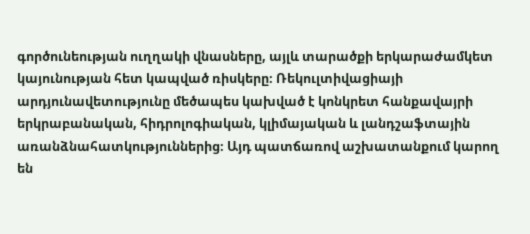գործունեության ուղղակի վնասները, այլև տարածքի երկարաժամկետ կայունության հետ կապված ռիսկերը։ Ռեկուլտիվացիայի արդյունավետությունը մեծապես կախված է կոնկրետ հանքավայրի երկրաբանական, հիդրոլոգիական, կլիմայական և լանդշաֆտային առանձնահատկություններից։ Այդ պատճառով աշխատանքում կարող են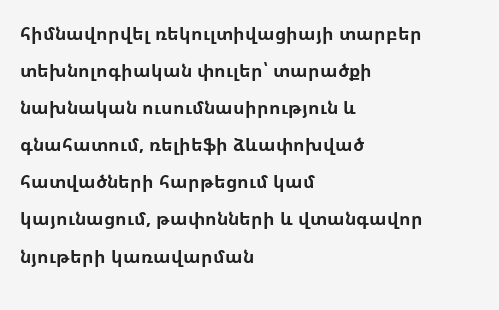հիմնավորվել ռեկուլտիվացիայի տարբեր տեխնոլոգիական փուլեր՝ տարածքի նախնական ուսումնասիրություն և գնահատում, ռելիեֆի ձևափոխված հատվածների հարթեցում կամ կայունացում, թափոնների և վտանգավոր նյութերի կառավարման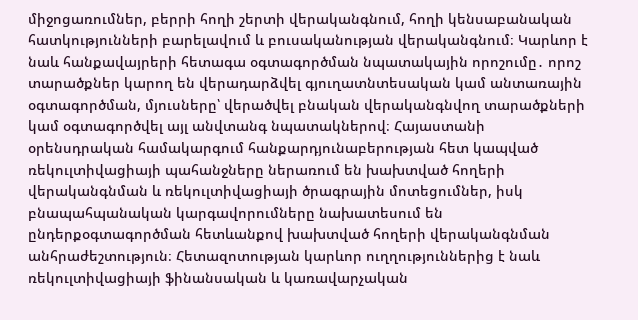միջոցառումներ, բերրի հողի շերտի վերականգնում, հողի կենսաբանական հատկությունների բարելավում և բուսականության վերականգնում։ Կարևոր է նաև հանքավայրերի հետագա օգտագործման նպատակային որոշումը․ որոշ տարածքներ կարող են վերադարձվել գյուղատնտեսական կամ անտառային օգտագործման, մյուսները՝ վերածվել բնական վերականգնվող տարածքների կամ օգտագործվել այլ անվտանգ նպատակներով։ Հայաստանի օրենսդրական համակարգում հանքարդյունաբերության հետ կապված ռեկուլտիվացիայի պահանջները ներառում են խախտված հողերի վերականգնման և ռեկուլտիվացիայի ծրագրային մոտեցումներ, իսկ բնապահպանական կարգավորումները նախատեսում են ընդերքօգտագործման հետևանքով խախտված հողերի վերականգնման անհրաժեշտություն։ Հետազոտության կարևոր ուղղություններից է նաև ռեկուլտիվացիայի ֆինանսական և կառավարչական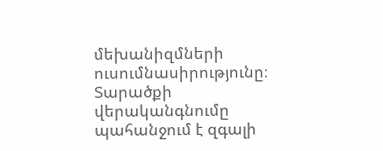մեխանիզմների ուսումնասիրությունը։ Տարածքի վերականգնումը պահանջում է զգալի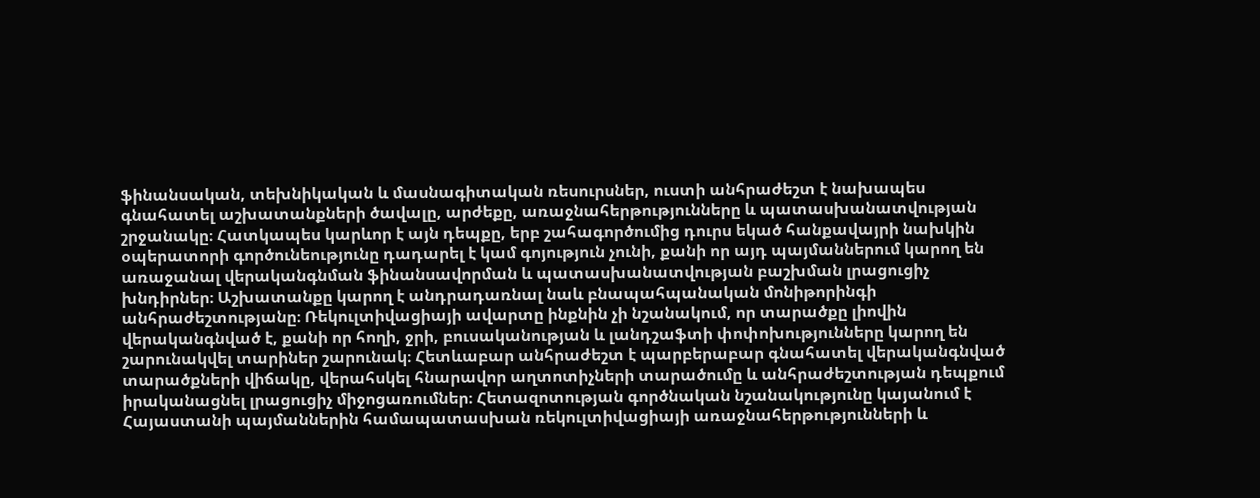ֆինանսական, տեխնիկական և մասնագիտական ռեսուրսներ, ուստի անհրաժեշտ է նախապես գնահատել աշխատանքների ծավալը, արժեքը, առաջնահերթությունները և պատասխանատվության շրջանակը։ Հատկապես կարևոր է այն դեպքը, երբ շահագործումից դուրս եկած հանքավայրի նախկին օպերատորի գործունեությունը դադարել է կամ գոյություն չունի, քանի որ այդ պայմաններում կարող են առաջանալ վերականգնման ֆինանսավորման և պատասխանատվության բաշխման լրացուցիչ խնդիրներ։ Աշխատանքը կարող է անդրադառնալ նաև բնապահպանական մոնիթորինգի անհրաժեշտությանը։ Ռեկուլտիվացիայի ավարտը ինքնին չի նշանակում, որ տարածքը լիովին վերականգնված է, քանի որ հողի, ջրի, բուսականության և լանդշաֆտի փոփոխությունները կարող են շարունակվել տարիներ շարունակ։ Հետևաբար անհրաժեշտ է պարբերաբար գնահատել վերականգնված տարածքների վիճակը, վերահսկել հնարավոր աղտոտիչների տարածումը և անհրաժեշտության դեպքում իրականացնել լրացուցիչ միջոցառումներ։ Հետազոտության գործնական նշանակությունը կայանում է Հայաստանի պայմաններին համապատասխան ռեկուլտիվացիայի առաջնահերթությունների և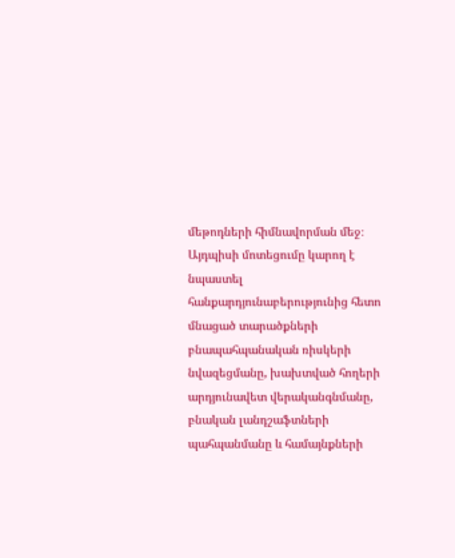մեթոդների հիմնավորման մեջ։ Այդպիսի մոտեցումը կարող է նպաստել հանքարդյունաբերությունից հետո մնացած տարածքների բնապահպանական ռիսկերի նվազեցմանը, խախտված հողերի արդյունավետ վերականգնմանը, բնական լանդշաֆտների պահպանմանը և համայնքների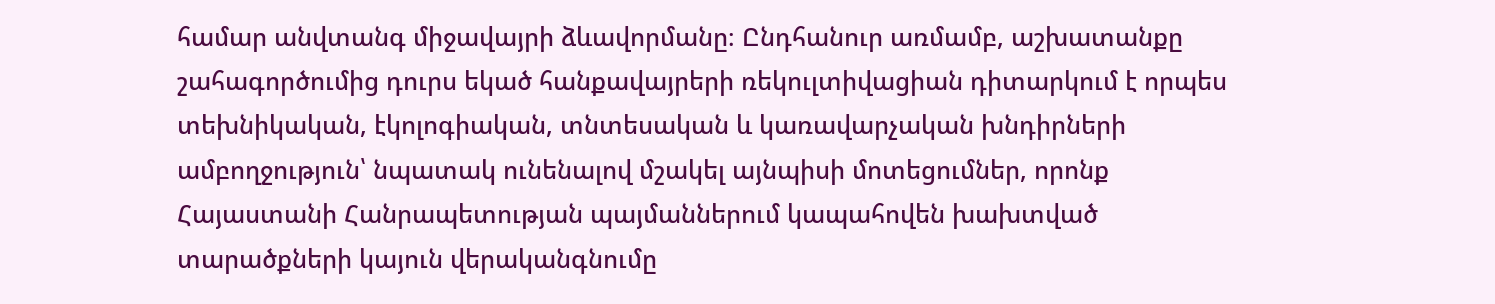համար անվտանգ միջավայրի ձևավորմանը։ Ընդհանուր առմամբ, աշխատանքը շահագործումից դուրս եկած հանքավայրերի ռեկուլտիվացիան դիտարկում է որպես տեխնիկական, էկոլոգիական, տնտեսական և կառավարչական խնդիրների ամբողջություն՝ նպատակ ունենալով մշակել այնպիսի մոտեցումներ, որոնք Հայաստանի Հանրապետության պայմաններում կապահովեն խախտված տարածքների կայուն վերականգնումը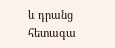և դրանց հետագա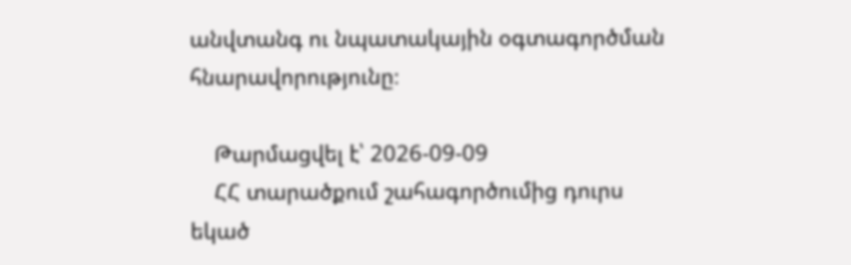անվտանգ ու նպատակային օգտագործման հնարավորությունը։

    Թարմացվել է՝ 2026-09-09
    ՀՀ տարածքում շահագործումից դուրս եկած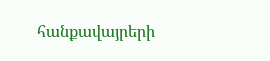հանքավայրերի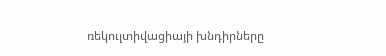ռեկուլտիվացիայի խնդիրները